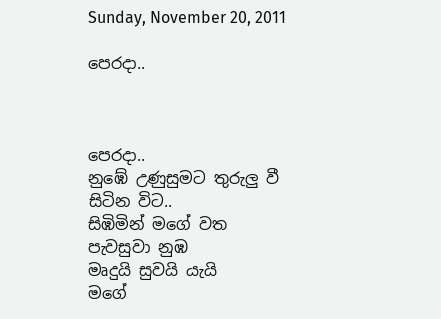Sunday, November 20, 2011

පෙරදා..



පෙරදා..
නුඹේ උණුසුමට තුරුලු වී
සිටින විට..
සිඹිමින් මගේ වත
පැවසුවා නුඹ
මෘදුයි සුවයි යැයි
මගේ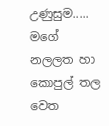උණුසුම.....
මගේ නලලත හා කොපුල් තල වෙත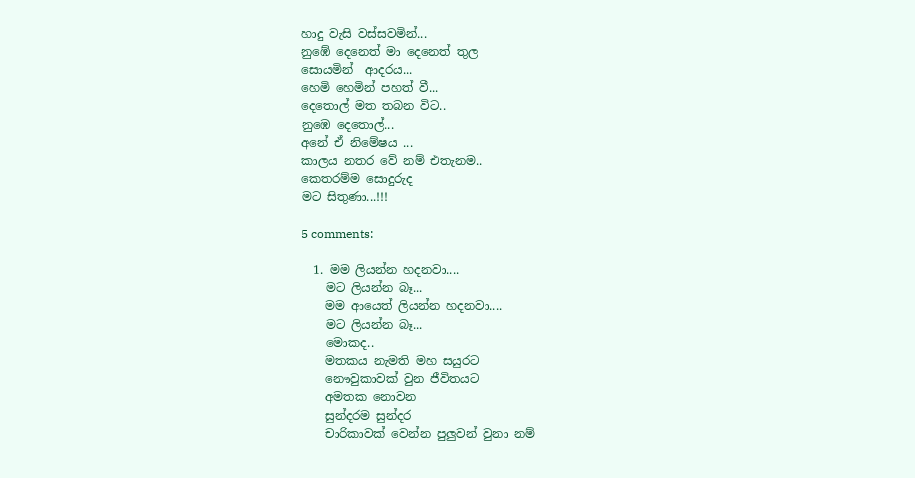හාදු වැසි වස්සවමින්...
නුඹේ දෙනෙත් මා දෙනෙත් තුල
සොයමින්  ආදරය...
හෙමි හෙමින් පහත් වී...
දෙතොල් මත තබන විට..
නුඹෙ දෙතොල්...
අනේ ඒ නිමේෂය ...
කාලය නතර වේ නම් එතැනම..
කෙතරම්ම සොදුරුද
මට සිතුණා...!!!

5 comments:

  1. මම ලියන්න හදනවා....
    මට ලියන්න බෑ...
    මම ආයෙත් ලියන්න හදනවා....
    මට ලියන්න බෑ...
    මොකද..
    මතකය නැමති මහ සයුරට
    නෞවුකාවක් වුන ජීවිතයට
    අමතක නොවන
    සුන්දරම සුන්දර
    චාරිකාවක් වෙන්න පුලුවන් වුනා නම්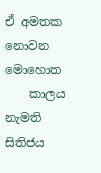ඒ අමතක නොවන මොහොත
    කාලය නැමති සිතිජය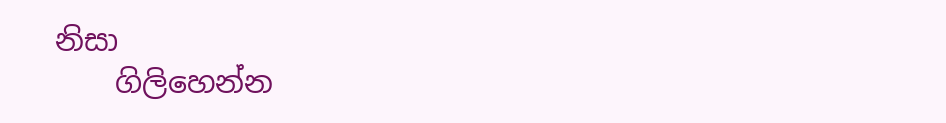නිසා
    ගිලිහෙන්න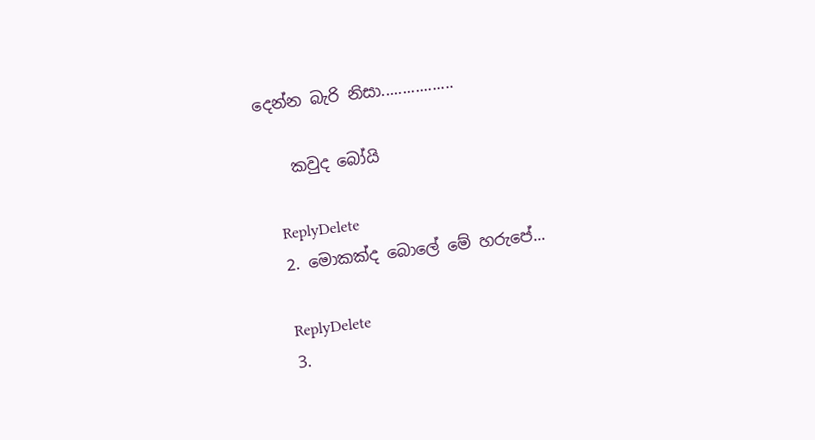දෙන්න බැරි නිසා.................

    කවුද බෝයි

    ReplyDelete
  2. මොකක්ද බොලේ මේ හරුපේ...

    ReplyDelete
  3.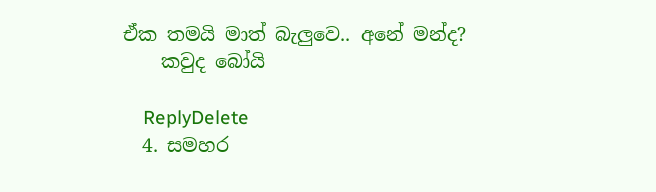ඒක තමයි මාත් බැලුවෙ.. අනේ මන්ද?
    කවුද බෝයි

    ReplyDelete
  4. සමහර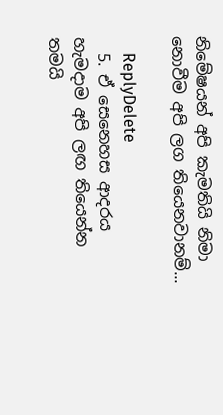නිමේෂයන් අපි කැමතියි නිමා නොවීම අපි ලග තියෙනවානම්...

    ReplyDelete
  5. ඒ සෙනෙහස ආදරය හැමදාම අපි ලඟ තියෙන්න තමයි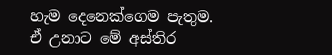හැම දෙනෙක්ගෙම පැතුම. ඒ උනාට මේ අස්තිර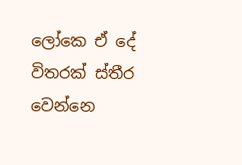ලෝකෙ ඒ දේ විතරක් ස්තීර වෙන්නෙ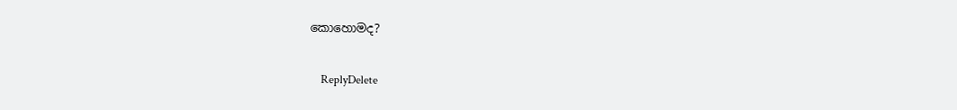කොහොමද?

    ReplyDelete